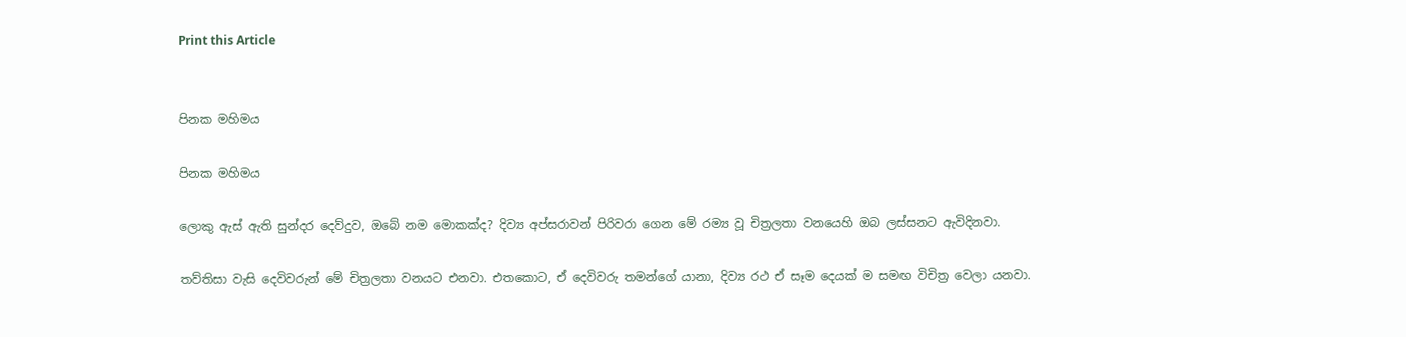Print this Article


පිනක මහිමය

පිනක මහිමය

ලොකු ඇස් ඇති සුන්දර දෙව්දුව, ඔබේ නම මොකක්ද? දිව්‍ය අප්සරාවන් පිරිවරා ගෙන මේ රම්‍ය වූ චිත්‍රලතා වනයෙහි ඔබ ලස්සනට ඇවිදිනවා.

තව්තිසා වැසි දෙවිවරුන් මේ චිත්‍රලතා වනයට එනවා. එතකොට, ඒ දෙවිවරු තමන්ගේ යානා, දිව්‍ය රථ ඒ සෑම දෙයක් ම සමඟ විචිත්‍ර වෙලා යනවා.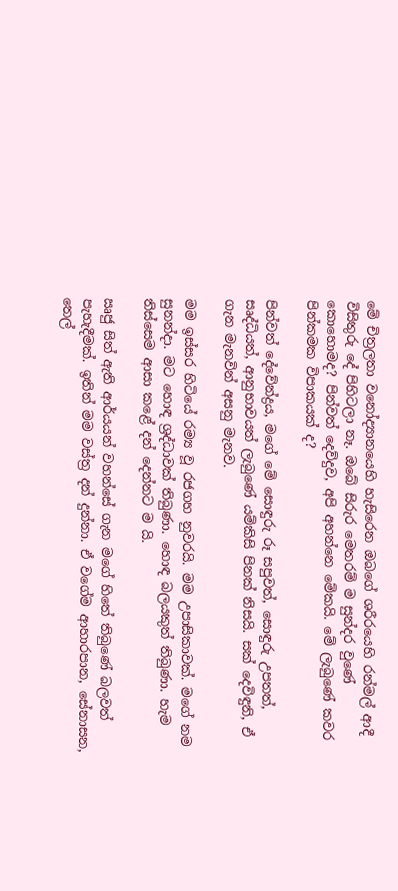මේ චිත්‍රලතා වනෝද්‍යානයෙහි හැසිරෙන ඔබගේ ශරීරයෙහි රන්මල් ආදී විසිතුරු දේ පිහිටලා නෑ. ඔබේ සිරුර මෙතරම් ම සුන්දර වුණේ කොහොමද? පින්වත් දෙව්දුව, අපි අහන්නෙ මේකයි. මේ ලැබුණේ කවර පින්කමක විපාකයක් ද?

පින්වත් දේවේන්ද්‍රය, මගේ මේ සොඳුරු රූ සපුවත්, සොඳුරු උපතත්, සෘද්ධියත්, ආනුභාවයත් ලැබුණේ යම්කිසි පිනක් නිසයි. සක් දෙවිඳුනි, ඒ ගැන මැනවින් අසනු මැනව.

මම ඉස්සර හිටියේ රම්‍ය වූ රජගහ නුවරයි. මම උපාසිකාවක්. මගේ නම සුනන්දා. මට හොඳ ශ්‍රද්ධාවක් තිබුණා. හොඳ බලයකුත් තිබුණා. හැම තිස්සෙම ආසා කළේ දන් දෙන්නට ම යි.

ඍජු සිත් ඇති ආර්යයන් වහන්සේ ගැන මගේ හිතේ තිබුණේ බලවත් පැහැදීමක්. ඉතින් මම වස්ත්‍ර දන් දුන්නා. ඒ වගේම ආහාරපාන, සේනාසන, තෙල්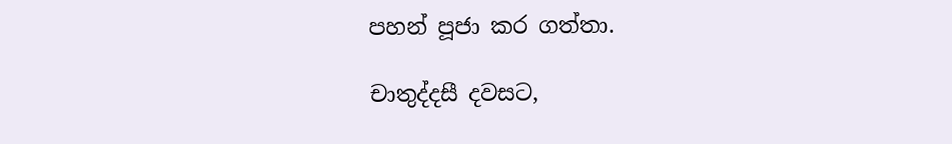පහන් පූජා කර ගත්තා.

චාතුද්දසී දවසට,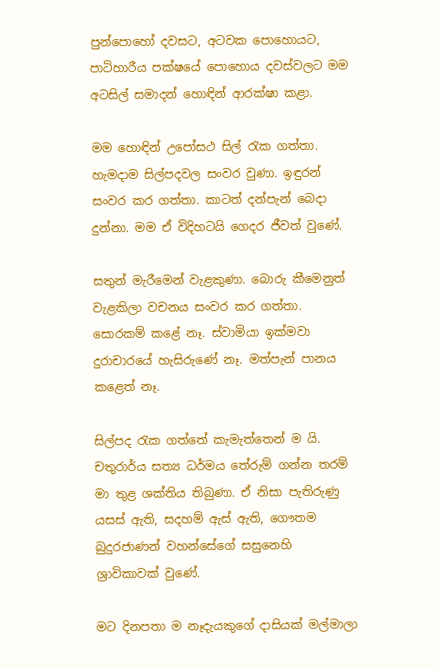පුන්පොහෝ දවසට, අටවක පොහොයට, පාටිහාරීය පක්ෂයේ පොහොය දවස්වලට මම අටසිල් සමාදන් හොඳින් ආරක්ෂා කළා.

මම හොඳින් උපෝසථ සිල් රැක ගත්තා. හැමදාම සිල්පදවල සංවර වුණා. ඉඳුරන් සංවර කර ගත්තා. කාටත් දන්පැන් බෙදා දුන්නා. මම ඒ විදිහටයි ගෙදර ජීවත් වුණේ.

සතුන් මැරීමෙන් වැළකුණා. බොරු කීමෙනුත් වැළකිලා වචනය සංවර කර ගත්තා. සොරකම් කළේ නෑ. ස්වාමියා ඉක්මවා දුරාචාරයේ හැසිරුණේ නෑ. මත්පැන් පානය කළෙත් නෑ.

සිල්පද රැක ගත්තේ කැමැත්තෙන් ම යි. චතුරාර්ය සත්‍ය ධර්මය තේරුම් ගන්න තරම් මා තුළ ශක්තිය තිබුණා. ඒ නිසා පැතිරුණු යසස් ඇති, සදහම් ඇස් ඇති, ගෞතම බුදුරජාණන් වහන්සේගේ සසුනෙහි ශ්‍රාවිකාවක් වුණේ.

මට දිනපතා ම නෑදැයකුගේ දාසියක් මල්මාලා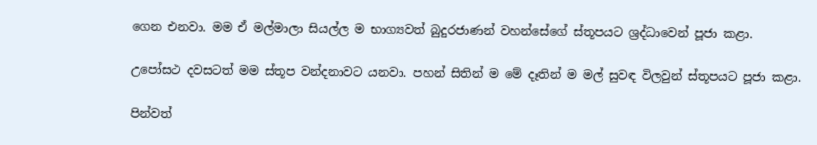ගෙන එනවා. මම ඒ මල්මාලා සියල්ල ම භාග්‍යවත් බුදුරජාණන් වහන්සේගේ ස්තූපයට ශ්‍රද්ධාවෙන් පූජා කළා.

උපෝසථ දවසටත් මම ස්තූප වන්දනාවට යනවා. පහන් සිතින් ම මේ දෑතින් ම මල් සුවඳ විලවුන් ස්තූපයට පූජා කළා.

පින්වත්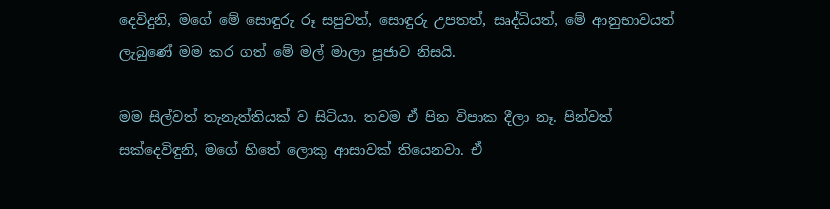දෙවිදුනි, මගේ මේ සොඳුරු රූ සපුවත්, සොඳුරු උපතත්, සෘද්ධියත්, මේ ආනුභාවයත් ලැබුණේ මම කර ගත් මේ මල් මාලා පූජාව නිසයි.

මම සිල්වත් තැනැත්තියක් ව සිටියා. තවම ඒ පින විපාක දීලා නෑ. පින්වත් සක්දෙවිඳුනි, මගේ හිතේ ලොකු ආසාවක් තියෙනවා. ඒ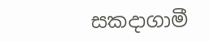සකදාගාමී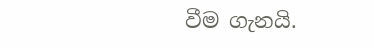වීම ගැනයි.